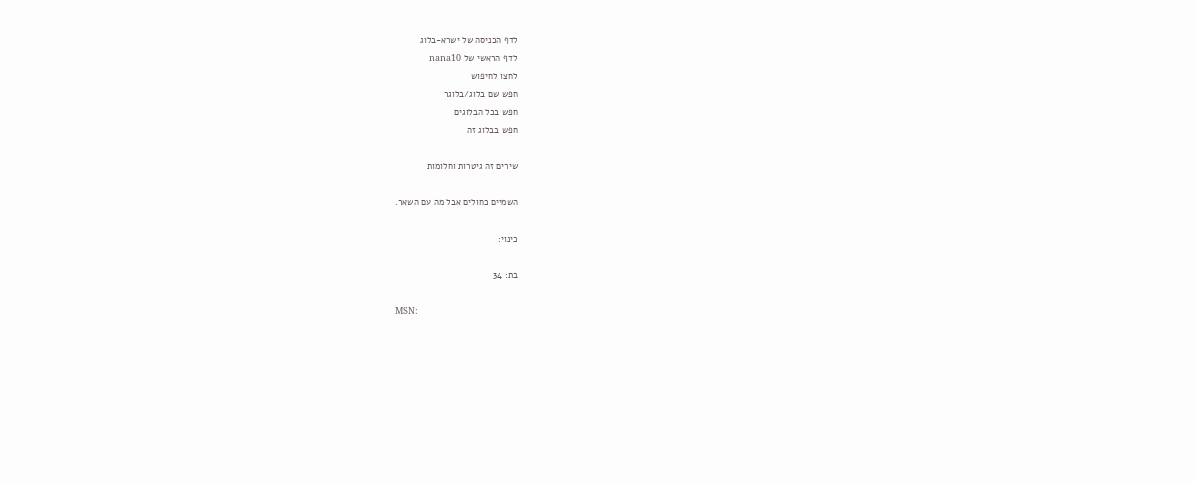לדף הכניסה של ישרא-בלוג
לדף הראשי של nana10
לחצו לחיפוש
חפש שם בלוג/בלוגר
חפש בכל הבלוגים
חפש בבלוג זה

שירים זה גיטרות וחלומות

השמיים כחולים אבל מה עם השאר.

כינוי:

בת: 34

MSN: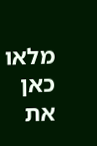מלאו כאן את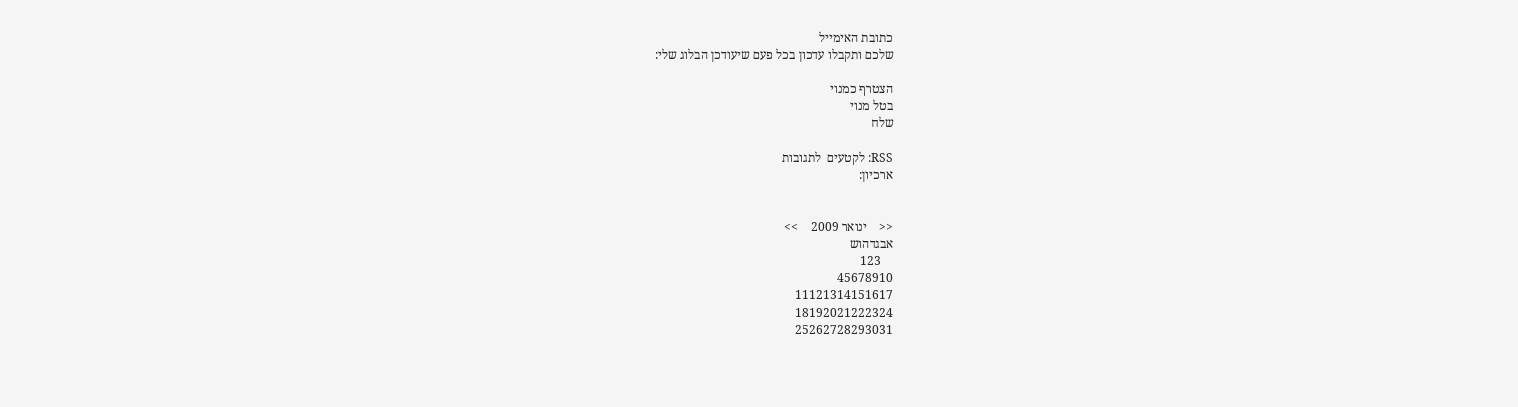כתובת האימייל
שלכם ותקבלו עדכון בכל פעם שיעודכן הבלוג שלי:

הצטרף כמנוי
בטל מנוי
שלח

RSS: לקטעים  לתגובות
ארכיון:


<<    ינואר 2009    >>
אבגדהוש
    123
45678910
11121314151617
18192021222324
25262728293031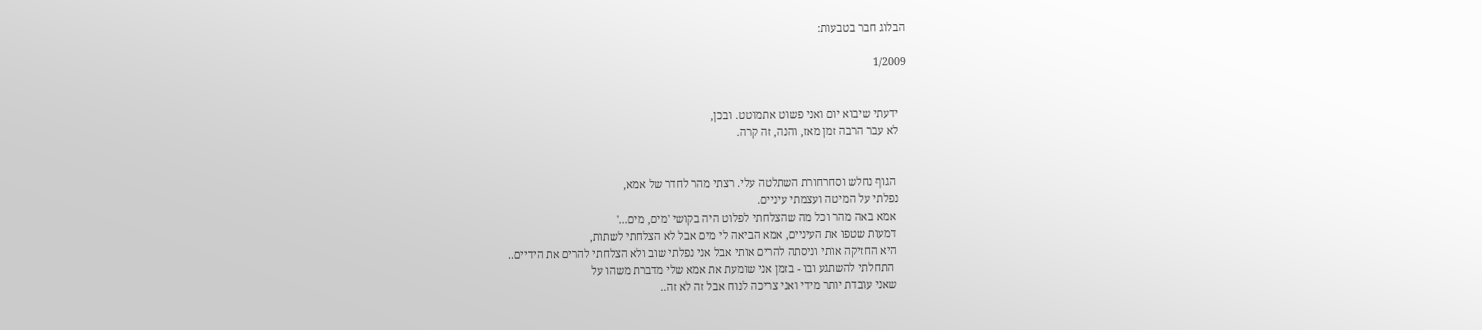הבלוג חבר בטבעות:

1/2009


   ידעתי שיבוא יום ואני פשוט אתמוטט. ובכן,
   לא עבר הרבה זמן מאז, והנה, זה קרה.


    הגוף נחלש וסחרחורת השתלטה עלי. רצתי מהר לחדר של אמא,
   נפלתי על המיטה ועצמתי עיניים.
    אמא באה מהר וכל מה שהצלחתי לפלוט היה בקושי 'מים, מים...'
    דמעות שטפו את העיניים, אמא הביאה לי מים אבל לא הצלחתי לשתות,
    היא החזיקה אותי וניסתה להרים אותי אבל אני נפלתי שוב ולא הצלחתי להרים את הידיים..
     התחלתי להשתגע ובו - בזמן אני שומעת את אמא שלי מדברת משהו על
    שאני עובדת יותר מידי ואני צריכה לנוח אבל זה לא זה..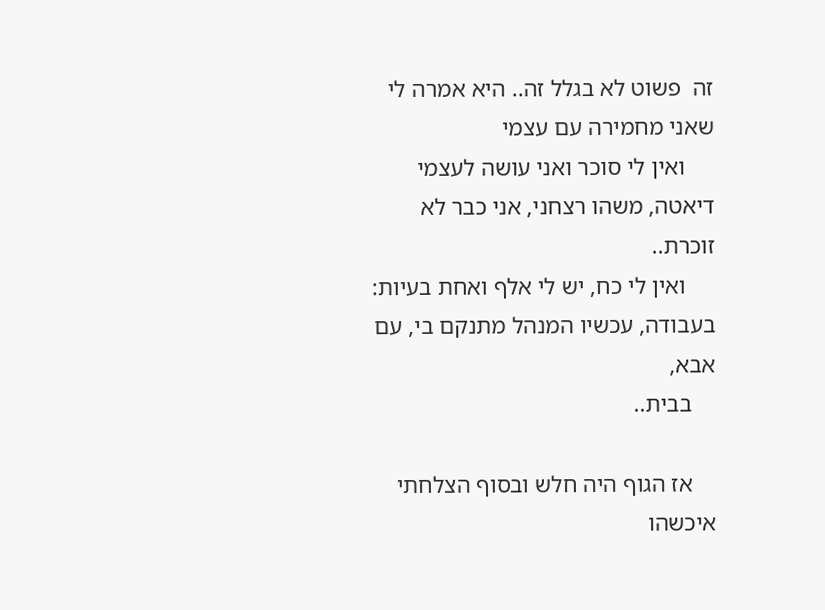זה  פשוט לא בגלל זה.. היא אמרה לי שאני מחמירה עם עצמי
     ואין לי סוכר ואני עושה לעצמי דיאטה, משהו רצחני, אני כבר לא זוכרת..
     ואין לי כח, יש לי אלף ואחת בעיות: בעבודה, עכשיו המנהל מתנקם בי, עם אבא,
    בבית..

    אז הגוף היה חלש ובסוף הצלחתי איכשהו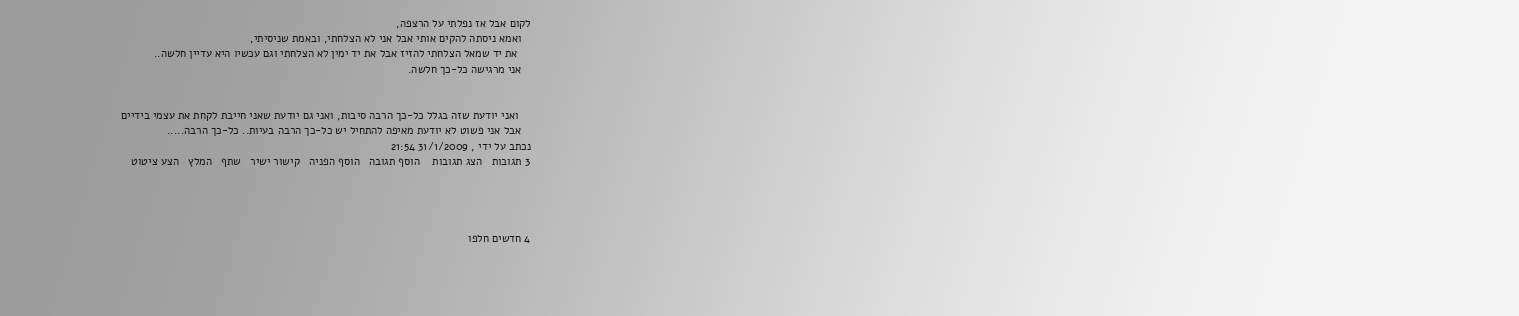לקום אבל אז נפלתי על הרצפה,
   ואמא ניסתה להקים אותי אבל אני לא הצלחתי, ובאמת שניסיתי,
    את יד שמאל הצלחתי להזיז אבל את יד ימין לא הצלחתי וגם עכשיו היא עדיין חלשה..
   אני מרגישה כל-כך חלשה.


    ואני יודעת שזה בגלל כל-כך הרבה סיבות, ואני גם יודעת שאני חייבת לקחת את עצמי בידיים
   אבל אני פשוט לא יודעת מאיפה להתחיל יש כל-כך הרבה בעיות.. כל-כך הרבה.....
נכתב על ידי , 31/1/2009 21:54
3 תגובות   הצג תגובות    הוסף תגובה   הוסף הפניה   קישור ישיר   שתף   המלץ   הצע ציטוט




4 חדשים חלפו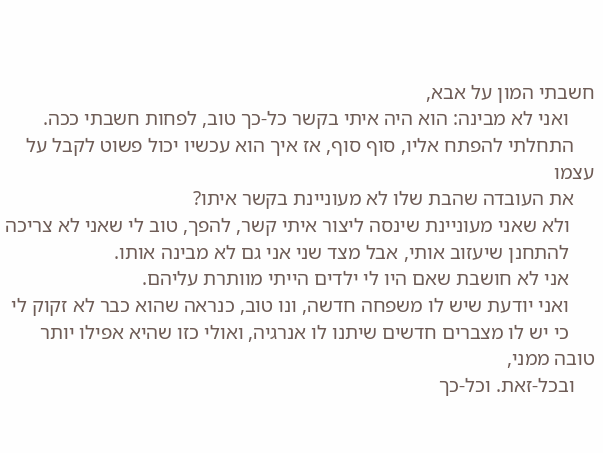חשבתי המון על אבא,
     ואני לא מבינה: הוא היה איתי בקשר כל-כך טוב, לפחות חשבתי ככה.
    התחלתי להפתח אליו, סוף סוף, אז איך הוא עכשיו יכול פשוט לקבל על עצמו
    את העובדה שהבת שלו לא מעוניינת בקשר איתו?
     ולא שאני מעוניינת שינסה ליצור איתי קשר, להפך, טוב לי שאני לא צריכה
     להתחנן שיעזוב אותי, אבל מצד שני אני גם לא מבינה אותו.
     אני לא חושבת שאם היו לי ילדים הייתי מוותרת עליהם.
     ואני יודעת שיש לו משפחה חדשה, ונו טוב, כנראה שהוא כבר לא זקוק לי
     כי יש לו מצברים חדשים שיתנו לו אנרגיה, ואולי כזו שהיא אפילו יותר טובה ממני,
    ובכל-זאת. וכל-כך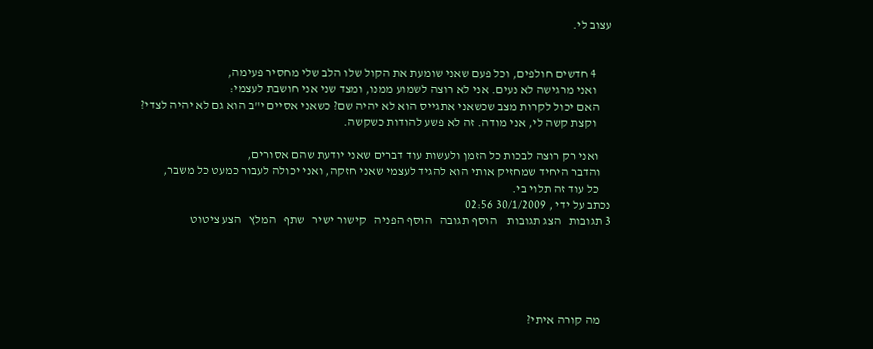עצוב לי.


      4 חדשים חולפים, וכל פעם שאני שומעת את הקול שלו הלב שלי מחסיר פעימה,
      ואני מרגישה לא נעים. אני לא רוצה לשמוע ממנו, ומצד שני אני חושבת לעצמי:
     האם יכול לקרות מצב שכשאני אתגייס הוא לא יהיה שם? כשאני אסיים י"ב הוא גם לא יהיה לצדי?
      וקצת קשה לי, אני מודה. זה לא פשע להודות כשקשה.

     ואני רק רוצה לבכות כל הזמן ולעשות עוד דברים שאני יודעת שהם אסורים,
    והדבר היחיד שמחזיק אותי הוא להגיד לעצמי שאני חזקה, ואני יכולה לעבור כמעט כל משבר,
     כל עוד זה תלוי בי.
נכתב על ידי , 30/1/2009 02:56
3 תגובות   הצג תגובות    הוסף תגובה   הוסף הפניה   קישור ישיר   שתף   המלץ   הצע ציטוט





    מה קורה איתי?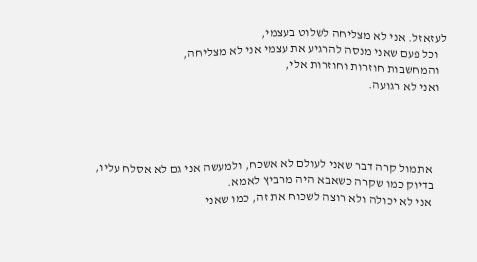לעזאזל. אני לא מצליחה לשלוט בעצמי,
   וכל פעם שאני מנסה להרגיע את עצמי אני לא מצליחה,
   והמחשבות חוזרות וחוזרות אלי,
   ואני לא רגועה.




      אתמול קרה דבר שאני לעולם לא אשכח, ולמעשה אני גם לא אסלח עליו,
     בדיוק כמו שקרה כשאבא היה מרביץ לאמא.
      אני לא יכולה ולא רוצה לשכוח את זה, כמו שאני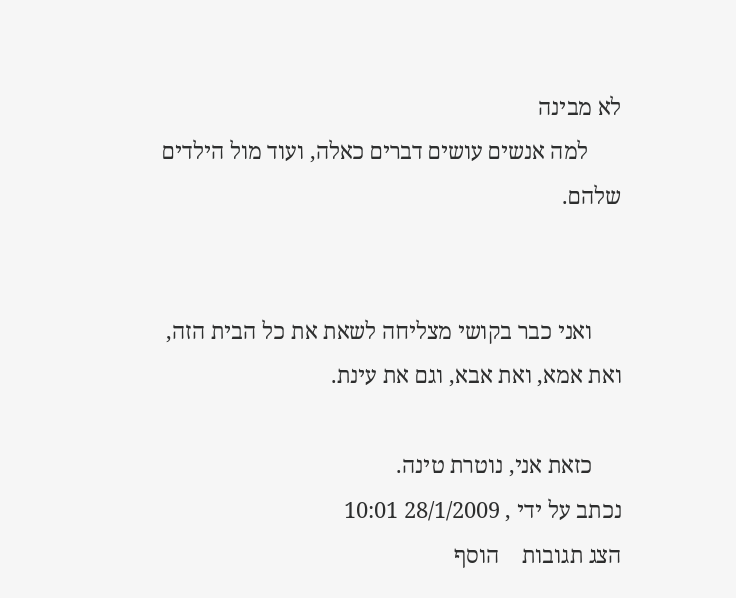לא מבינה
      למה אנשים עושים דברים כאלה, ועוד מול הילדים שלהם.


     ואני כבר בקושי מצליחה לשאת את כל הבית הזה, ואת אמא, ואת אבא, וגם את עינת.

     כזאת אני, נוטרת טינה.
נכתב על ידי , 28/1/2009 10:01
הצג תגובות    הוסף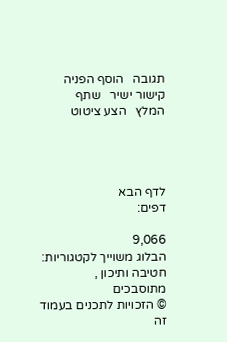תגובה   הוסף הפניה   קישור ישיר   שתף   המלץ   הצע ציטוט




לדף הבא
דפים:

9,066
הבלוג משוייך לקטגוריות: חטיבה ותיכון , מתוסבכים
© הזכויות לתכנים בעמוד זה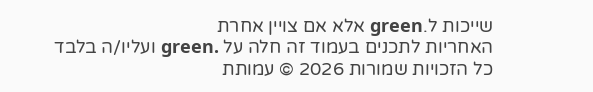שייכות ל.green אלא אם צויין אחרת
האחריות לתכנים בעמוד זה חלה על .green ועליו/ה בלבד
כל הזכויות שמורות 2026 © עמותת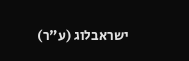ישראבלוג (ע"ר)